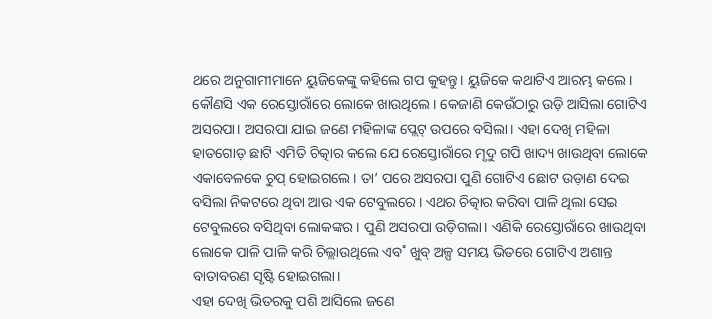ଥରେ ଅନୁଗାମୀମାନେ ୟୁଜିକେଙ୍କୁ କହିଲେ ଗପ କୁହନ୍ତୁ। ୟୁଜିକେ କଥାଟିଏ ଆରମ୍ଭ କଲେ।
କୌଣସି ଏକ ରେସ୍ତୋରାଁରେ ଲୋକେ ଖାଉଥିଲେ। କେଜାଣି କେଉଁଠାରୁ ଉଡ଼ି ଆସିଲା ଗୋଟିଏ ଅସରପା। ଅସରପା ଯାଇ ଜଣେ ମହିଳାଙ୍କ ପ୍ଲେଟ୍ ଉପରେ ବସିଲା। ଏହା ଦେଖି ମହିଳା ହାତଗୋଡ଼ ଛାଟି ଏମିତି ଚିତ୍କାର କଲେ ଯେ ରେସ୍ତୋରାଁରେ ମୃଦୁ ଗପି ଖାଦ୍ୟ ଖାଉଥିବା ଲୋକେ ଏକାବେଳକେ ଚୁପ୍ ହୋଇଗଲେ। ତା’ ପରେ ଅସରପା ପୁଣି ଗୋଟିଏ ଛୋଟ ଉଡ଼ାଣ ଦେଇ ବସିଲା ନିକଟରେ ଥିବା ଆଉ ଏକ ଟେବୁଲରେ। ଏଥର ଚିତ୍କାର କରିବା ପାଳି ଥିଲା ସେଇ ଟେବୁଲରେ ବସିଥିବା ଲୋକଙ୍କର। ପୁଣି ଅସରପା ଉଡ଼ିଗଲା। ଏଣିକି ରେସ୍ତୋରାଁରେ ଖାଉଥିବା ଲୋକେ ପାଳି ପାଳି କରି ଚିଲ୍ଲାଉଥିଲେ ଏବ˚ ଖୁବ୍ ଅଳ୍ପ ସମୟ ଭିତରେ ଗୋଟିଏ ଅଶାନ୍ତ ବାତାବରଣ ସୃଷ୍ଟି ହୋଇଗଲା।
ଏହା ଦେଖି ଭିତରକୁ ପଶି ଆସିଲେ ଜଣେ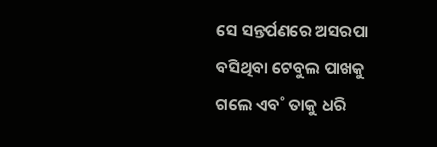ସେ ସନ୍ତର୍ପଣରେ ଅସରପା ବସିଥିବା ଟେବୁଲ ପାଖକୁ ଗଲେ ଏବ˚ ତାକୁ ଧରି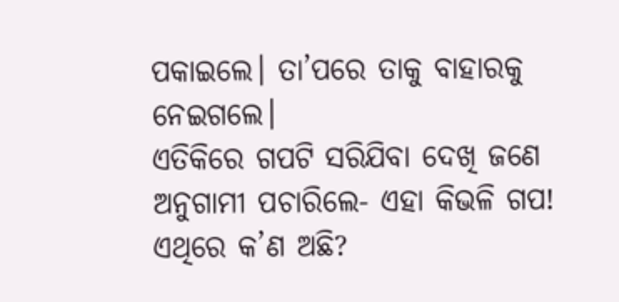ପକାଇଲେ। ତା’ପରେ ତାକୁ ବାହାରକୁ ନେଇଗଲେ।
ଏତିକିରେ ଗପଟି ସରିଯିବା ଦେଖି ଜଣେ ଅନୁଗାମୀ ପଚାରିଲେ- ଏହା କିଭଳି ଗପ! ଏଥିରେ କ’ଣ ଅଛି?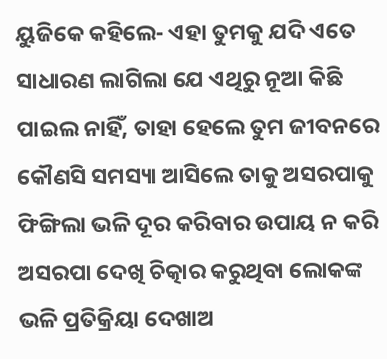ୟୁଜିକେ କହିଲେ- ଏହା ତୁମକୁ ଯଦି ଏତେ ସାଧାରଣ ଲାଗିଲା ଯେ ଏଥିରୁ ନୂଆ କିଛି ପାଇଲ ନାହିଁ, ତାହା ହେଲେ ତୁମ ଜୀବନରେ କୌଣସି ସମସ୍ୟା ଆସିଲେ ତାକୁ ଅସରପାକୁ ଫିଙ୍ଗିଲା ଭଳି ଦୂର କରିବାର ଉପାୟ ନ କରି ଅସରପା ଦେଖି ଚିତ୍କାର କରୁଥିବା ଲୋକଙ୍କ ଭଳି ପ୍ରତିକ୍ରିୟା ଦେଖାଅ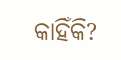କାହିଁକି?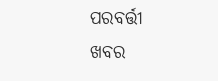ପରବର୍ତ୍ତୀ ଖବର